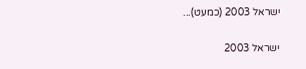ישראל 2003 (כמעט)...

ישראל 2003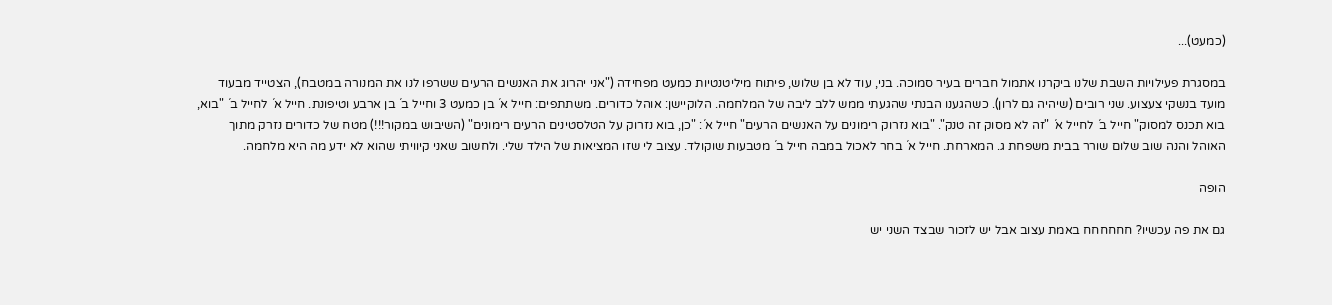(כמעט)...

במסגרת פעילויות השבת שלנו ביקרנו אתמול חברים בעיר סמוכה. בני, עוד לא בן שלוש, פיתוח מיליטנטיות כמעט מפחידה ("אני יהרוג את האנשים הרעים ששרפו לנו את המנורה במטבח), הצטייד מבעוד מועד בנשקי צעצוע. שני רובים (שיהיה גם לרון). כשהגענו הבנתי שהגעתי ממש ללב ליבה של המלחמה. הלוקיישן: אוהל כדורים. משתתפים: חייל א´ בן כמעט 3 וחייל ב´ בן ארבע וטיפונת. חייל א´ לחייל ב´ "בוא, בוא תכנס למסוק" חייל ב´ לחייל א´ "זה לא מסוק זה טנק". "בוא נזרוק רימונים על האנשים הרעים" חייל א´: "כן, בוא נזרוק על הטלסטינים הרעים רימונים" (השיבוש במקור!!!) מטח של כדורים נזרק מתוך האוהל והנה שוב שלום שורר בבית משפחת ג. המארחת. חייל א´ בחר לאכול במבה חייל ב´ מטבעות שוקולד. עצוב לי שזו המציאות של הילד שלי. ולחשוב שאני קיוויתי שהוא לא ידע מה היא מלחמה.

הופה

גם את פה עכשיו? חחחחחח באמת עצוב אבל יש לזכור שבצד השני יש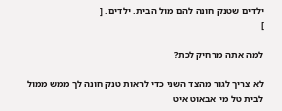ילדים שטנק חונה להם מול הבית. ילדים. [
]

למה אתה מרחיק לכת?

לא צריך לגור מהצד השני כדי לראות טנק חונה לך ממש ממול לבית טל מי אבאוט איט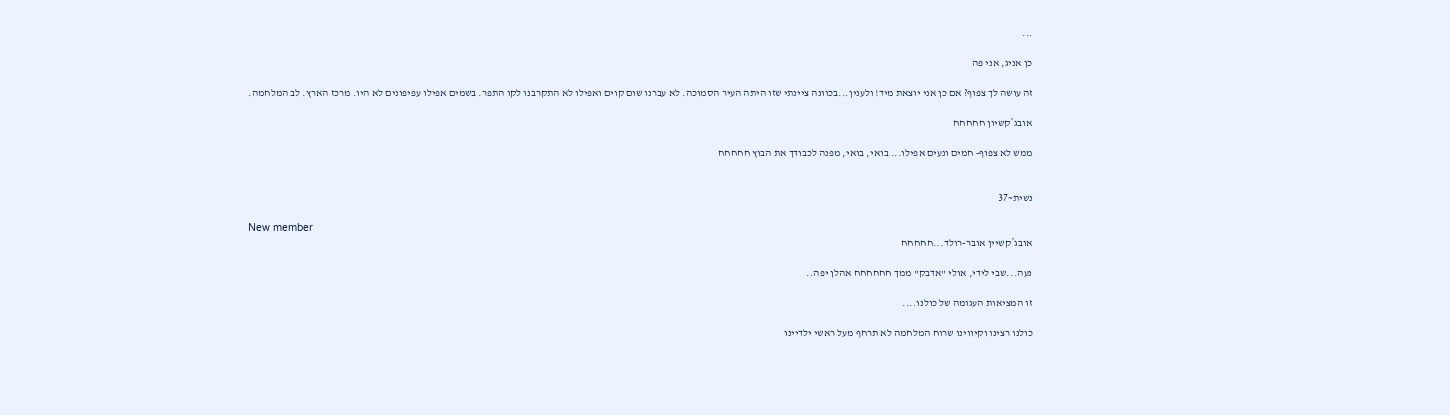...

כן אניג, אני פה

זה עושה לך צפוף? אם כן אני יוצאת מיד! ולענין...בכוונה ציינתי שזו היתה העיר הסמוכה. לא עברנו שום קוים ואפילו לא התקרבנו לקו התפר. בשמים אפילו עפיפונים לא היו. מרכז הארץ. לב המלחמה.

אובג´קשיון חחחחח

ממש לא צפוף- חמים ונעים אפילו... בואי, בואי, מפנה לכבודך את הבוץ חחחחח


נשית~37

New member
אובג´קשיין אובר-רולד...חחחחח

נעה...שבי לידי, אולי "אדבק" ממך חחחחחח אהלן יפה..

זו המציאות העגומה של כולנו....

כולנו רצינו וקיווינו שרוח המלחמה לא תרחף מעל ראשי ילדיינו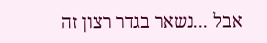אבל ...נשאר בגדר רצון זה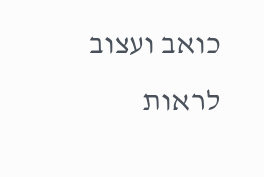כואב ועצוב לראות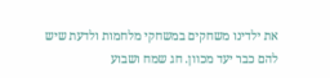את ילדינו משחקים במשחקי מלחמות ולדעת שיש להם כבר יעד מכוון. חג שמח ושבוע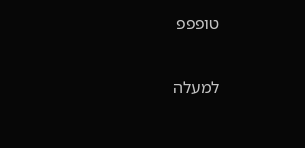טופפפ

למעלה